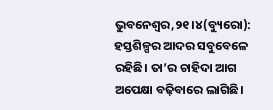ଭୁବନେଶ୍ୱର,୨୧।୪(ବ୍ୟୁରୋ): ହସ୍ତଶିଳ୍ପର ଆଦର ସବୁବେଳେ ରହିଛି। ତା’ର ଚାହିଦା ଆଗ ଅପେକ୍ଷା ବଢ଼ିବାରେ ଲାଗିଛି।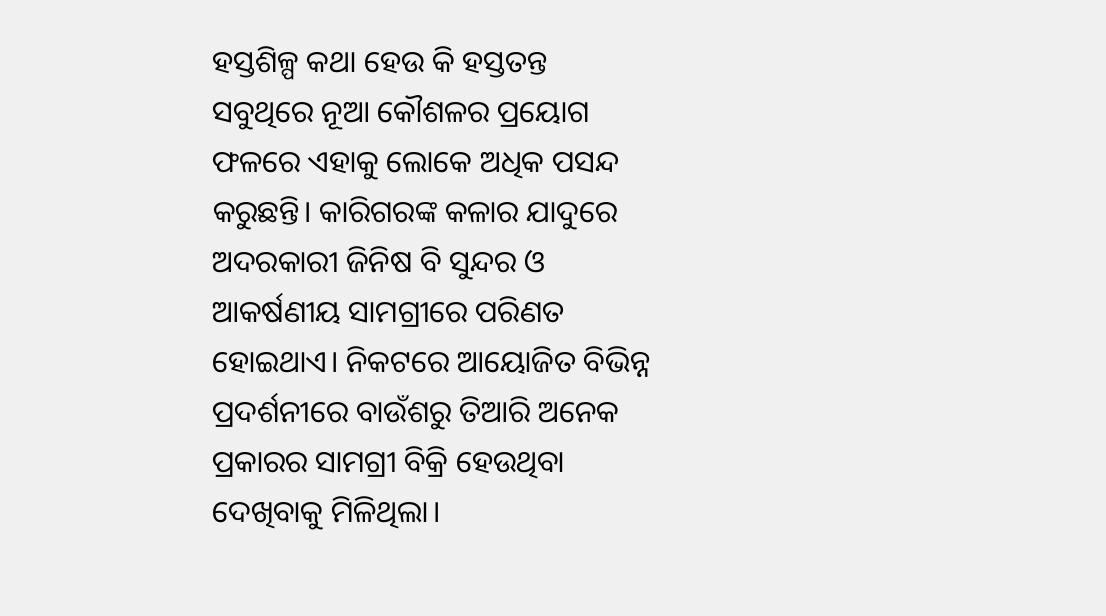ହସ୍ତଶିଳ୍ପ କଥା ହେଉ କି ହସ୍ତତନ୍ତ ସବୁଥିରେ ନୂଆ କୌଶଳର ପ୍ରୟୋଗ ଫଳରେ ଏହାକୁ ଲୋକେ ଅଧିକ ପସନ୍ଦ କରୁଛନ୍ତି। କାରିଗରଙ୍କ କଳାର ଯାଦୁରେ ଅଦରକାରୀ ଜିନିଷ ବି ସୁନ୍ଦର ଓ ଆକର୍ଷଣୀୟ ସାମଗ୍ରୀରେ ପରିଣତ ହୋଇଥାଏ। ନିକଟରେ ଆୟୋଜିତ ବିଭିନ୍ନ ପ୍ରଦର୍ଶନୀରେ ବାଉଁଶରୁ ତିଆରି ଅନେକ ପ୍ରକାରର ସାମଗ୍ରୀ ବିକ୍ରି ହେଉଥିବା ଦେଖିବାକୁ ମିଳିଥିଲା।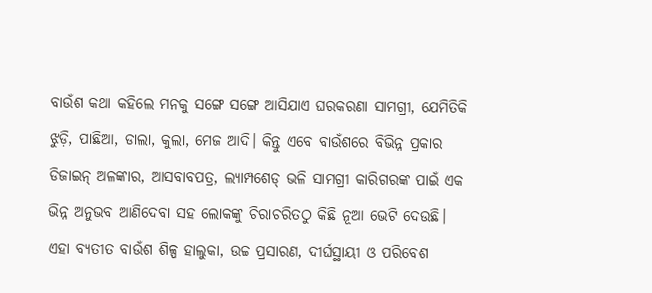ବାଉଁଶ କଥା କହିଲେ ମନକୁ ସଙ୍ଗେ ସଙ୍ଗେ ଆସିଯାଏ ଘରକରଣା ସାମଗ୍ରୀ, ଯେମିତିକି ଝୁଡ଼ି, ପାଛିଆ, ଡାଲା, କୁଲା, ମେଜ ଆଦି। କିନ୍ତୁ ଏବେ ବାଉଁଶରେ ବିଭିନ୍ନ ପ୍ରକାର ଡିଜାଇନ୍ ଅଳଙ୍କାର, ଆସବାବପତ୍ର, ଲ୍ୟାମ୍ପଶେଡ୍ ଭଳି ସାମଗ୍ରୀ କାରିଗରଙ୍କ ପାଇଁ ଏକ ଭିନ୍ନ ଅନୁଭବ ଆଣିଦେବା ସହ ଲୋକଙ୍କୁ ଚିରାଚରିତଠୁ କିଛି ନୂଆ ଭେଟି ଦେଉଛି। ଏହା ବ୍ୟତୀତ ବାଉଁଶ ଶିଳ୍ପ ହାଲୁକା, ଉଚ୍ଚ ପ୍ରସାରଣ, ଦୀର୍ଘସ୍ଥାୟୀ ଓ ପରିବେଶ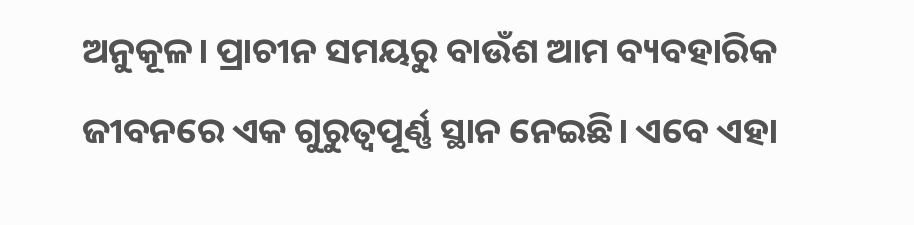ଅନୁକୂଳ। ପ୍ରାଚୀନ ସମୟରୁ ବାଉଁଶ ଆମ ବ୍ୟବହାରିକ ଜୀବନରେ ଏକ ଗୁରୁତ୍ୱପୂର୍ଣ୍ଣ ସ୍ଥାନ ନେଇଛି। ଏବେ ଏହା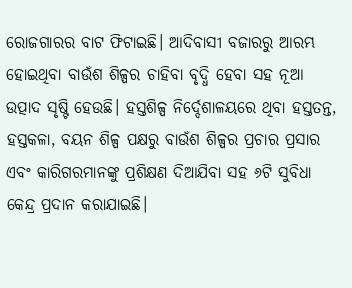ରୋଜଗାରର ବାଟ ଫିଟାଇଛି। ଆଦିବାସୀ ବଜାରରୁ ଆରମ୍ଭ ହୋଇଥିବା ବାଉଁଶ ଶିଳ୍ପର ଚାହିବା ବୃଦ୍ଧି ହେବା ସହ ନୂଆ ଉତ୍ପାଦ ସୃଷ୍ଟି ହେଉଛି। ହସ୍ତଶିଳ୍ପ ନିର୍ଦ୍ଦେଶାଳୟରେ ଥିବା ହସ୍ତତନ୍ତ, ହସ୍ତକଳା, ବୟନ ଶିଳ୍ପ ପକ୍ଷରୁ ବାଉଁଶ ଶିଳ୍ପର ପ୍ରଚାର ପ୍ରସାର ଏବଂ କାରିଗରମାନଙ୍କୁ ପ୍ରଶିକ୍ଷଣ ଦିଆଯିବା ସହ ୬ଟି ସୁବିଧା କେନ୍ଦ୍ର ପ୍ରଦାନ କରାଯାଇଛି।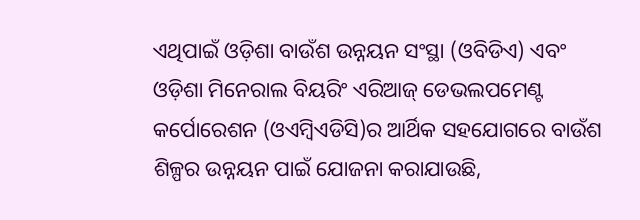ଏଥିପାଇଁ ଓଡ଼ିଶା ବାଉଁଶ ଉନ୍ନୟନ ସଂସ୍ଥା (ଓବିଡିଏ) ଏବଂ ଓଡ଼ିଶା ମିନେରାଲ ବିୟରିଂ ଏରିଆଜ୍ ଡେଭଲପମେଣ୍ଟ କର୍ପୋରେଶନ (ଓଏମ୍ବିଏଡିସି)ର ଆର୍ଥିକ ସହଯୋଗରେ ବାଉଁଶ ଶିଳ୍ପର ଉନ୍ନୟନ ପାଇଁ ଯୋଜନା କରାଯାଉଛି,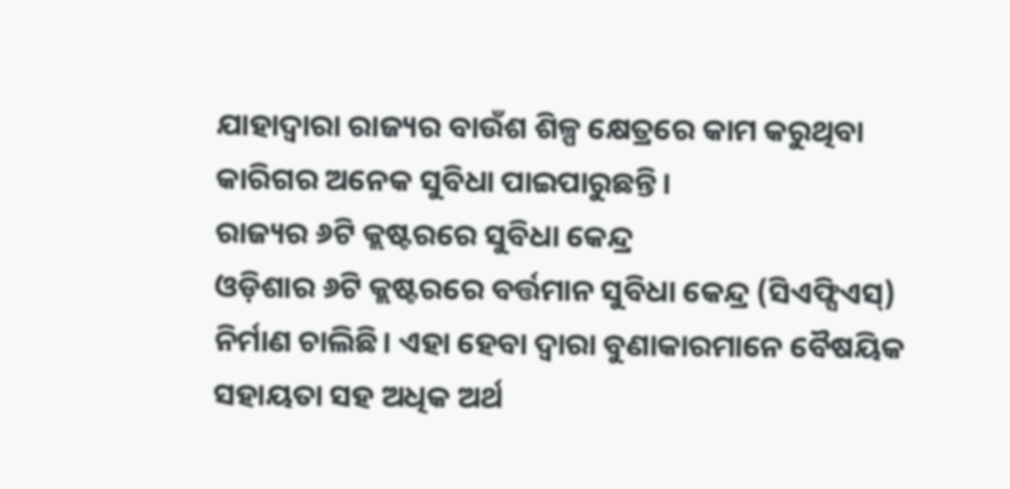ଯାହାଦ୍ୱାରା ରାଜ୍ୟର ବାଉଁଶ ଶିଳ୍ପ କ୍ଷେତ୍ରରେ କାମ କରୁଥିବା କାରିଗର ଅନେକ ସୁବିଧା ପାଇପାରୁଛନ୍ତି।
ରାଜ୍ୟର ୬ଟି କ୍ଲଷ୍ଟରରେ ସୁବିଧା କେନ୍ଦ୍ର
ଓଡ଼ିଶାର ୬ଟି କ୍ଲଷ୍ଟରରେ ବର୍ତ୍ତମାନ ସୁବିଧା କେନ୍ଦ୍ର (ସିଏଫ୍ସିଏସ୍) ନିର୍ମାଣ ଚାଲିଛି। ଏହା ହେବା ଦ୍ୱାରା ବୁଣାକାରମାନେ ବୈଷୟିକ ସହାୟତା ସହ ଅଧିକ ଅର୍ଥ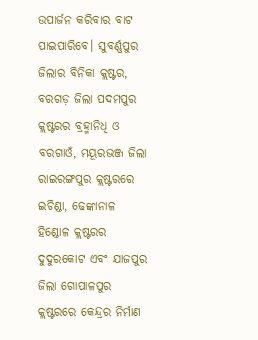ଉପାର୍ଜନ କରିବାର ବାଟ ପାଇପାରିବେ। ସୁବର୍ଣ୍ଣପୁର ଜିଲାର ବିନିକା କ୍ଲଷ୍ଟର, ବରଗଡ଼ ଜିଲା ପଦମପୁର କ୍ଲଷ୍ଟରର ବ୍ରହ୍ମାନିଧି ଓ ବରଗାଓଁ, ମୟୂରଭଞ୍ଜ ଜିଲା ରାଇରଙ୍ଗପୁର କ୍ଲଷ୍ଟରରେ ଇଚିଣ୍ଡା, ଢେଙ୍କାନାଳ ହିଣ୍ଡୋଳ କ୍ଲଷ୍ଟରର ଦୁଦୁରକୋଟ ଏବଂ ଯାଜପୁର ଜିଲା ଗୋପାଳପୁର କ୍ଲଷ୍ଟରରେ କେନ୍ଦ୍ରର ନିର୍ମାଣ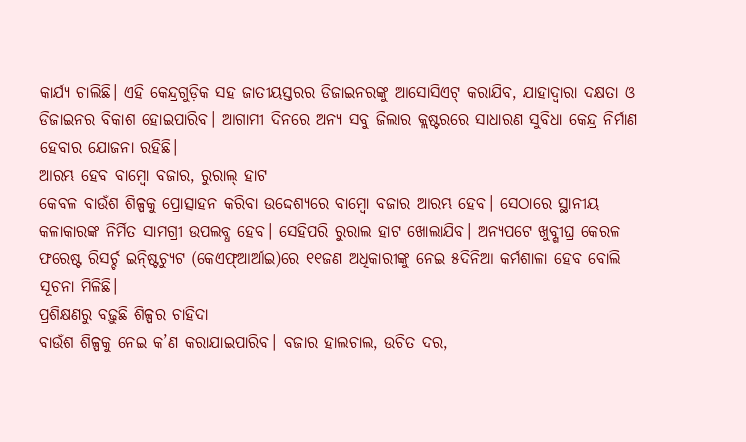କାର୍ଯ୍ୟ ଚାଲିଛି। ଏହି କେନ୍ଦ୍ରଗୁଡ଼ିକ ସହ ଜାତୀୟସ୍ତରର ଡିଜାଇନରଙ୍କୁ ଆସୋସିଏଟ୍ କରାଯିବ, ଯାହାଦ୍ୱାରା ଦକ୍ଷତା ଓ ଡିଜାଇନର ବିକାଶ ହୋଇପାରିବ। ଆଗାମୀ ଦିନରେ ଅନ୍ୟ ସବୁ ଜିଲାର କ୍ଲଷ୍ଟରରେ ସାଧାରଣ ସୁବିଧା କେନ୍ଦ୍ର ନିର୍ମାଣ ହେବାର ଯୋଜନା ରହିଛି।
ଆରମ୍ଭ ହେବ ବାମ୍ବୋ ବଜାର, ରୁରାଲ୍ ହାଟ
କେବଳ ବାଉଁଶ ଶିଳ୍ପକୁ ପ୍ରୋତ୍ସାହନ କରିବା ଉଦ୍ଦେଶ୍ୟରେ ବାମ୍ବୋ ବଜାର ଆରମ୍ଭ ହେବ। ସେଠାରେ ସ୍ଥାନୀୟ କଳାକାରଙ୍କ ନିର୍ମିତ ସାମଗ୍ରୀ ଉପଲବ୍ଧ ହେବ। ସେହିପରି ରୁରାଲ ହାଟ ଖୋଲାଯିବ। ଅନ୍ୟପଟେ ଖୁବ୍ଶୀଘ୍ର କେରଳ ଫରେଷ୍ଟ ରିସର୍ଚ୍ଚ ଇନ୍ଷ୍ଟିଚ୍ୟୁଟ (କେଏଫ୍ଆର୍ଆଇ)ରେ ୧୧ଜଣ ଅଧିକାରୀଙ୍କୁ ନେଇ ୫ଦିନିଆ କର୍ମଶାଳା ହେବ ବୋଲି ସୂଚନା ମିଳିଛି।
ପ୍ରଶିକ୍ଷଣରୁ ବଢ଼ୁଛି ଶିଳ୍ପର ଚାହିଦା
ବାଉଁଶ ଶିଳ୍ପକୁ ନେଇ କ’ଣ କରାଯାଇପାରିବ। ବଜାର ହାଲଚାଲ, ଉଚିତ ଦର,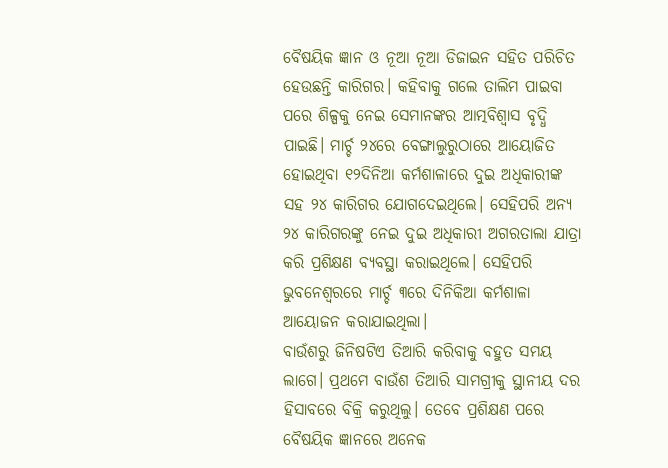ବୈଷୟିକ ଜ୍ଞାନ ଓ ନୂଆ ନୂଆ ଡିଜାଇନ ସହିତ ପରିଚିତ ହେଉଛନ୍ତି କାରିଗର। କହିବାକୁ ଗଲେ ତାଲିମ ପାଇବା ପରେ ଶିଳ୍ପକୁ ନେଇ ସେମାନଙ୍କର ଆତ୍ମବିଶ୍ୱାସ ବୃଦ୍ଧି ପାଇଛି। ମାର୍ଚ୍ଚ ୨୪ରେ ବେଙ୍ଗାଲୁରୁଠାରେ ଆୟୋଜିତ ହୋଇଥିବା ୧୨ଦିନିଆ କର୍ମଶାଳାରେ ଦୁଇ ଅଧିକାରୀଙ୍କ ସହ ୨୪ କାରିଗର ଯୋଗଦେଇଥିଲେ। ସେହିପରି ଅନ୍ୟ ୨୪ କାରିଗରଙ୍କୁ ନେଇ ଦୁଇ ଅଧିକାରୀ ଅଗରତାଲା ଯାତ୍ରା କରି ପ୍ରଶିକ୍ଷଣ ବ୍ୟବସ୍ଥା କରାଇଥିଲେ। ସେହିପରି ଭୁବନେଶ୍ୱରରେ ମାର୍ଚ୍ଚ ୩ରେ ଦିନିକିଆ କର୍ମଶାଳା ଆୟୋଜନ କରାଯାଇଥିଲା।
ବାଉଁଶରୁ ଜିନିଷଟିଏ ତିଆରି କରିବାକୁ ବହୁତ ସମୟ ଲାଗେ। ପ୍ରଥମେ ବାଉଁଶ ତିଆରି ସାମଗ୍ରୀକୁ ସ୍ଥାନୀୟ ଦର ହିସାବରେ ବିକ୍ରି କରୁଥିଲୁ। ତେବେ ପ୍ରଶିକ୍ଷଣ ପରେ ବୈଷୟିକ ଜ୍ଞାନରେ ଅନେକ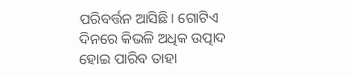ପରିବର୍ତ୍ତନ ଆସିଛି। ଗୋଟିଏ ଦିନରେ କିଭଳି ଅଧିକ ଉତ୍ପାଦ ହୋଇ ପାରିବ ତାହା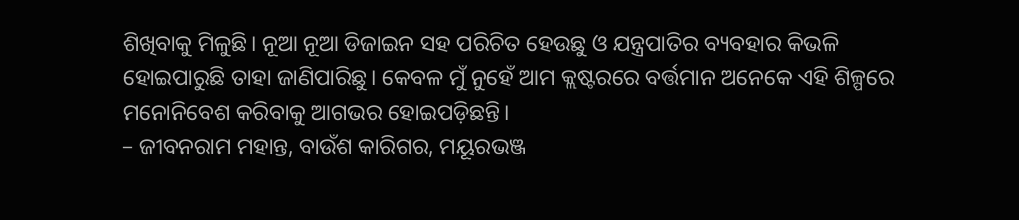ଶିଖିବାକୁ ମିଳୁଛି। ନୂଆ ନୂଆ ଡିଜାଇନ ସହ ପରିଚିତ ହେଉଛୁ ଓ ଯନ୍ତ୍ରପାତିର ବ୍ୟବହାର କିଭଳି ହୋଇପାରୁଛି ତାହା ଜାଣିପାରିଛୁ। କେବଳ ମୁଁ ନୁହେଁ ଆମ କ୍ଲଷ୍ଟରରେ ବର୍ତ୍ତମାନ ଅନେକେ ଏହି ଶିଳ୍ପରେ ମନୋନିବେଶ କରିବାକୁ ଆଗଭର ହୋଇପଡ଼ିଛନ୍ତି।
– ଜୀବନରାମ ମହାନ୍ତ, ବାଉଁଶ କାରିଗର, ମୟୂରଭଞ୍ଜ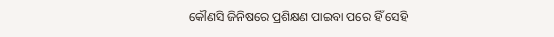କୌଣସି ଜିନିଷରେ ପ୍ରଶିକ୍ଷଣ ପାଇବା ପରେ ହିଁ ସେହି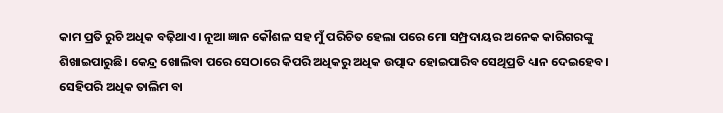କାମ ପ୍ରତି ରୁଚି ଅଧିକ ବଢ଼ିଥାଏ। ନୂଆ ଜ୍ଞାନ କୌଶଳ ସହ ମୁଁ ପରିଚିତ ହେଲା ପରେ ମୋ ସମ୍ପ୍ରଦାୟର ଅନେକ କାରିଗରଙ୍କୁ ଶିଖାଇପାରୁଛି। କେନ୍ଦ୍ର ଖୋଲିବା ପରେ ସେଠାରେ କିପରି ଅଧିକରୁ ଅଧିକ ଉତ୍ପାଦ ହୋଇପାରିବ ସେଥିପ୍ରତି ଧ୍ୟାନ ଦେଇହେବ। ସେହିପରି ଅଧିକ ତାଲିମ ବା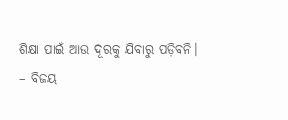ଶିକ୍ଷା ପାଇଁ ଆଉ ଦୂରକୁ ଯିବାରୁ ପଡ଼ିବନି।
– ବିଜୟ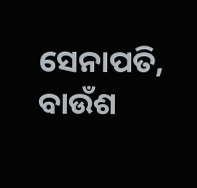ସେନାପତି, ବାଉଁଶ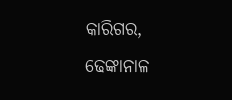କାରିଗର, ଢେଙ୍କାନାଳ